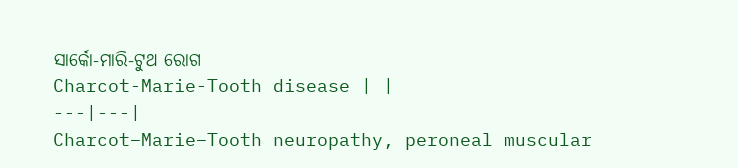ସାର୍କୋ-ମାରି-ଟୁଥ ରୋଗ
Charcot-Marie-Tooth disease | |
---|---|
Charcot–Marie–Tooth neuropathy, peroneal muscular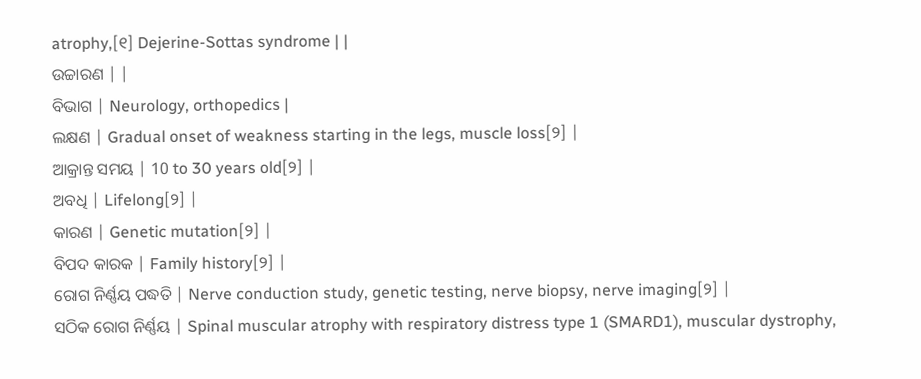atrophy,[୧] Dejerine-Sottas syndrome | |
ଉଚ୍ଚାରଣ | |
ବିଭାଗ | Neurology, orthopedics |
ଲକ୍ଷଣ | Gradual onset of weakness starting in the legs, muscle loss[୨] |
ଆକ୍ରାନ୍ତ ସମୟ | 10 to 30 years old[୨] |
ଅବଧି | Lifelong[୨] |
କାରଣ | Genetic mutation[୨] |
ବିପଦ କାରକ | Family history[୨] |
ରୋଗ ନିର୍ଣ୍ଣୟ ପଦ୍ଧତି | Nerve conduction study, genetic testing, nerve biopsy, nerve imaging[୨] |
ସଠିକ ରୋଗ ନିର୍ଣ୍ଣୟ | Spinal muscular atrophy with respiratory distress type 1 (SMARD1), muscular dystrophy,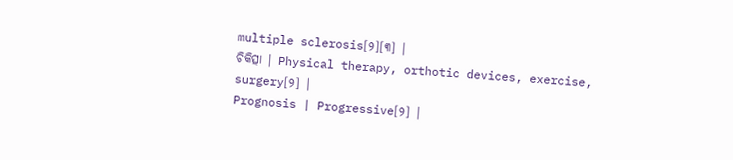multiple sclerosis[୨][୩] |
ଚିକିତ୍ସା | Physical therapy, orthotic devices, exercise, surgery[୨] |
Prognosis | Progressive[୨] |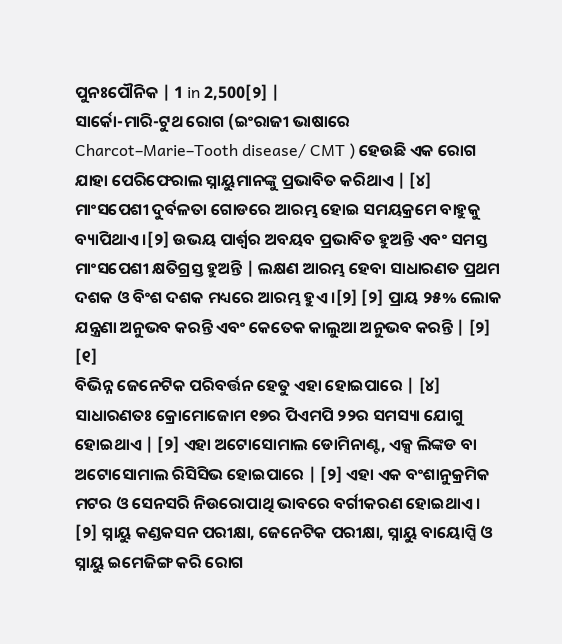ପୁନଃପୌନିକ | 1 in 2,500[୨] |
ସାର୍କୋ-ମାରି-ଟୁଥ ରୋଗ (ଇଂରାଜୀ ଭାଷାରେ Charcot–Marie–Tooth disease/ CMT ) ହେଉଛି ଏକ ରୋଗ ଯାହା ପେରିଫେରାଲ ସ୍ନାୟୁମାନଙ୍କୁ ପ୍ରଭାବିତ କରିଥାଏ | [୪] ମାଂସପେଶୀ ଦୁର୍ବଳତା ଗୋଡରେ ଆରମ୍ଭ ହୋଇ ସମୟକ୍ରମେ ବାହୁକୁ ବ୍ୟାପିଥାଏ ।[୨] ଉଭୟ ପାର୍ଶ୍ୱର ଅବୟବ ପ୍ରଭାବିତ ହୁଅନ୍ତି ଏବଂ ସମସ୍ତ ମାଂସପେଶୀ କ୍ଷତିଗ୍ରସ୍ତ ହୁଅନ୍ତି | ଲକ୍ଷଣ ଆରମ୍ଭ ହେବା ସାଧାରଣତ ପ୍ରଥମ ଦଶକ ଓ ବିଂଶ ଦଶକ ମଧ୍ୟରେ ଆରମ୍ଭ ହୁଏ ।[୨] [୨] ପ୍ରାୟ ୨୫% ଲୋକ ଯନ୍ତ୍ରଣା ଅନୁଭବ କରନ୍ତି ଏବଂ କେତେକ କାଲୁଆ ଅନୁଭବ କରନ୍ତି | [୨] [୧]
ବିଭିନ୍ନ ଜେନେଟିକ ପରିବର୍ତ୍ତନ ହେତୁ ଏହା ହୋଇପାରେ | [୪] ସାଧାରଣତଃ କ୍ରୋମୋଜୋମ ୧୭ର ପିଏମପି ୨୨ର ସମସ୍ୟା ଯୋଗୁ ହୋଇଥାଏ | [୨] ଏହା ଅଟୋସୋମାଲ ଡୋମିନାଣ୍ଟ, ଏକ୍ସ ଲିଙ୍କଡ ବା ଅଟୋସୋମାଲ ରିସିସିଭ ହୋଇପାରେ | [୨] ଏହା ଏକ ବଂଶାନୁକ୍ରମିକ ମଟର ଓ ସେନସରି ନିଉରୋପାଥି ଭାବରେ ବର୍ଗୀକରଣ ହୋଇଥାଏ । [୨] ସ୍ନାୟୁ କଣ୍ଡକସନ ପରୀକ୍ଷା, ଜେନେଟିକ ପରୀକ୍ଷା, ସ୍ନାୟୁ ବାୟୋପ୍ସି ଓ ସ୍ନାୟୁ ଇମେଜିଙ୍ଗ କରି ରୋଗ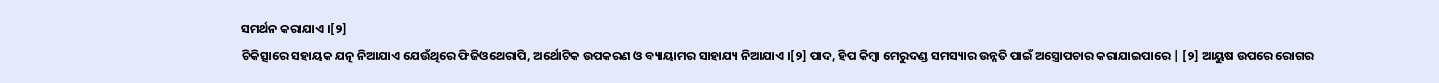ସମର୍ଥନ କରାଯାଏ ।[୨]
ଚିକିତ୍ସାରେ ସହାୟକ ଯତ୍ନ ନିଆଯାଏ ଯେଉଁଥିରେ ଫିଜିଓଥେରାପି, ଅର୍ଥୋଟିକ ଉପକରଣ ଓ ବ୍ୟାୟାମର ସାହାଯ୍ୟ ନିଆଯାଏ ।[୨] ପାଦ, ହିପ କିମ୍ବା ମେରୁଦଣ୍ଡ ସମସ୍ୟାର ଉନ୍ନତି ପାଇଁ ଅସ୍ତ୍ରୋପଚାର କରାଯାଇପାରେ | [୨] ଆୟୁଷ ଉପରେ ରୋଗର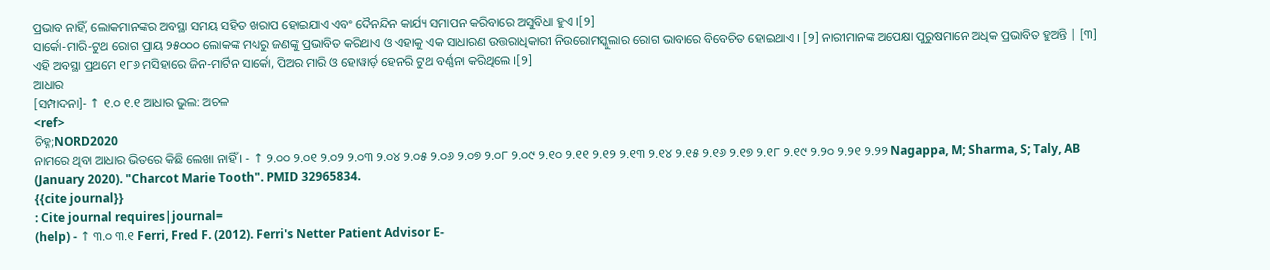ପ୍ରଭାବ ନାହିଁ, ଲୋକମାନଙ୍କର ଅବସ୍ଥା ସମୟ ସହିତ ଖରାପ ହୋଇଯାଏ ଏବଂ ଦୈନନ୍ଦିନ କାର୍ଯ୍ୟ ସମାପନ କରିବାରେ ଅସୁବିଧା ହୁଏ ।[୨]
ସାର୍କୋ-ମାରି-ଟୁଥ ରୋଗ ପ୍ରାୟ ୨୫୦୦୦ ଲୋକଙ୍କ ମଧ୍ୟରୁ ଜଣଙ୍କୁ ପ୍ରଭାବିତ କରିଥାଏ ଓ ଏହାକୁ ଏକ ସାଧାରଣ ଉତ୍ତରାଧିକାରୀ ନିଉରୋମସ୍କୁଲାର ରୋଗ ଭାବାରେ ବିବେଚିତ ହୋଇଥାଏ । [୨] ନାରୀମାନଙ୍କ ଅପେକ୍ଷା ପୁରୁଷମାନେ ଅଧିକ ପ୍ରଭାବିତ ହୁଅନ୍ତି | [୩] ଏହି ଅବସ୍ଥା ପ୍ରଥମେ ୧୮୬ ମସିହାରେ ଜିନ-ମାର୍ଟିନ ସାର୍କୋ, ପିଅର ମାରି ଓ ହୋୱାର୍ଡ଼ ହେନରି ଟୁଥ ବର୍ଣ୍ଣନା କରିଥିଲେ ।[୨]
ଆଧାର
[ସମ୍ପାଦନା]- ↑ ୧.୦ ୧.୧ ଆଧାର ଭୁଲ: ଅଚଳ
<ref>
ଚିହ୍ନ;NORD2020
ନାମରେ ଥିବା ଆଧାର ଭିତରେ କିଛି ଲେଖା ନାହିଁ । - ↑ ୨.୦୦ ୨.୦୧ ୨.୦୨ ୨.୦୩ ୨.୦୪ ୨.୦୫ ୨.୦୬ ୨.୦୭ ୨.୦୮ ୨.୦୯ ୨.୧୦ ୨.୧୧ ୨.୧୨ ୨.୧୩ ୨.୧୪ ୨.୧୫ ୨.୧୬ ୨.୧୭ ୨.୧୮ ୨.୧୯ ୨.୨୦ ୨.୨୧ ୨.୨୨ Nagappa, M; Sharma, S; Taly, AB (January 2020). "Charcot Marie Tooth". PMID 32965834.
{{cite journal}}
: Cite journal requires|journal=
(help) - ↑ ୩.୦ ୩.୧ Ferri, Fred F. (2012). Ferri's Netter Patient Advisor E-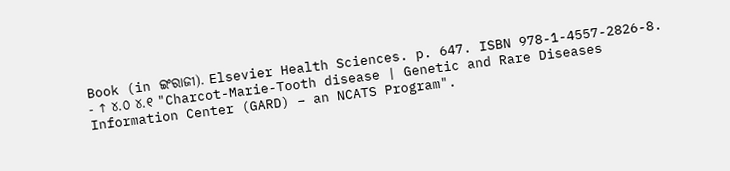Book (in ଇଂରାଜୀ). Elsevier Health Sciences. p. 647. ISBN 978-1-4557-2826-8.
- ↑ ୪.୦ ୪.୧ "Charcot-Marie-Tooth disease | Genetic and Rare Diseases Information Center (GARD) – an NCATS Program".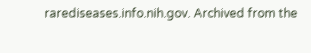rarediseases.info.nih.gov. Archived from the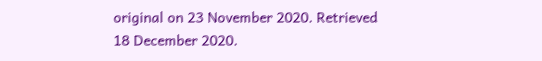original on 23 November 2020. Retrieved 18 December 2020.